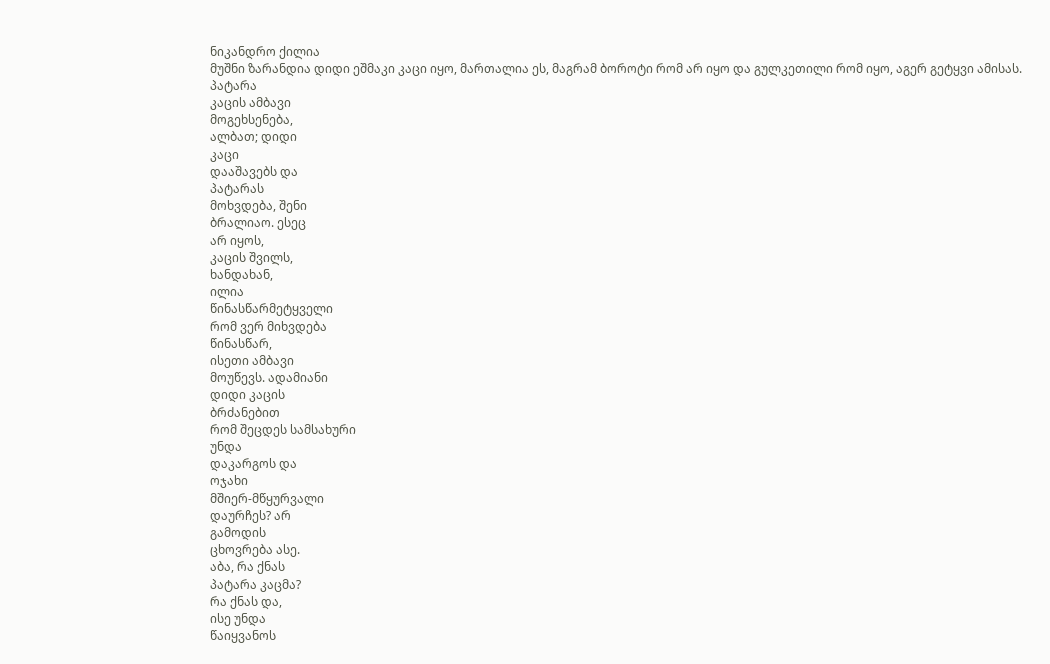ნიკანდრო ქილია
მუშნი ზარანდია დიდი ეშმაკი კაცი იყო, მართალია ეს, მაგრამ ბოროტი რომ არ იყო და გულკეთილი რომ იყო, აგერ გეტყვი ამისას.
პატარა
კაცის ამბავი
მოგეხსენება,
ალბათ; დიდი
კაცი
დააშავებს და
პატარას
მოხვდება, შენი
ბრალიაო. ესეც
არ იყოს,
კაცის შვილს,
ხანდახან,
ილია
წინასწარმეტყველი
რომ ვერ მიხვდება
წინასწარ,
ისეთი ამბავი
მოუწევს. ადამიანი
დიდი კაცის
ბრძანებით
რომ შეცდეს სამსახური
უნდა
დაკარგოს და
ოჯახი
მშიერ-მწყურვალი
დაურჩეს? არ
გამოდის
ცხოვრება ასე.
აბა, რა ქნას
პატარა კაცმა?
რა ქნას და,
ისე უნდა
წაიყვანოს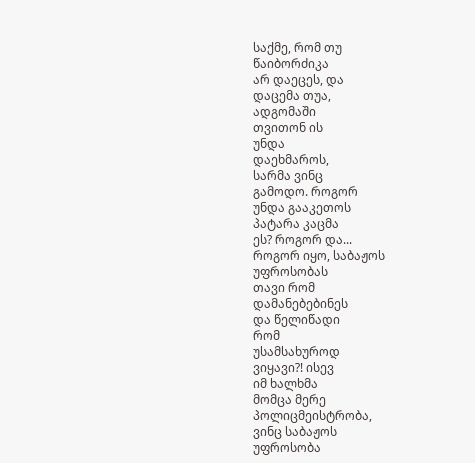საქმე, რომ თუ
წაიბორძიკა
არ დაეცეს, და
დაცემა თუა,
ადგომაში
თვითონ ის
უნდა
დაეხმაროს,
სარმა ვინც
გამოდო. როგორ
უნდა გააკეთოს
პატარა კაცმა
ეს? როგორ და...
როგორ იყო, საბაჟოს
უფროსობას
თავი რომ
დამანებებინეს
და წელიწადი
რომ
უსამსახუროდ
ვიყავი?! ისევ
იმ ხალხმა
მომცა მერე
პოლიცმეისტრობა,
ვინც საბაჟოს
უფროსობა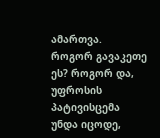ამართვა.
როგორ გავაკეთე
ეს? როგორ და,
უფროსის
პატივისცემა
უნდა იცოდე,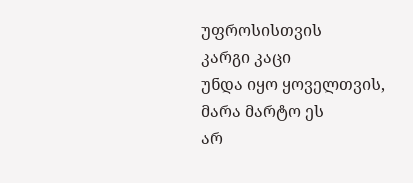უფროსისთვის
კარგი კაცი
უნდა იყო ყოველთვის,
მარა მარტო ეს
არ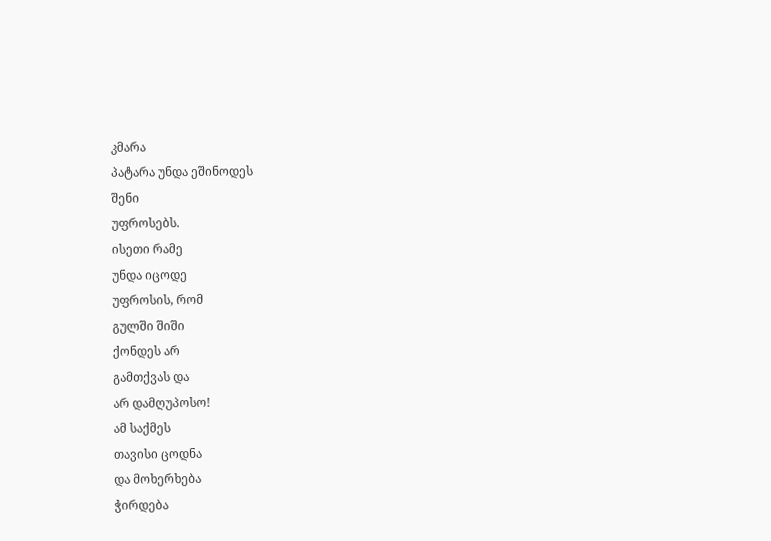კმარა
პატარა უნდა ეშინოდეს
შენი
უფროსებს.
ისეთი რამე
უნდა იცოდე
უფროსის, რომ
გულში შიში
ქონდეს არ
გამთქვას და
არ დამღუპოსო!
ამ საქმეს
თავისი ცოდნა
და მოხერხება
ჭირდება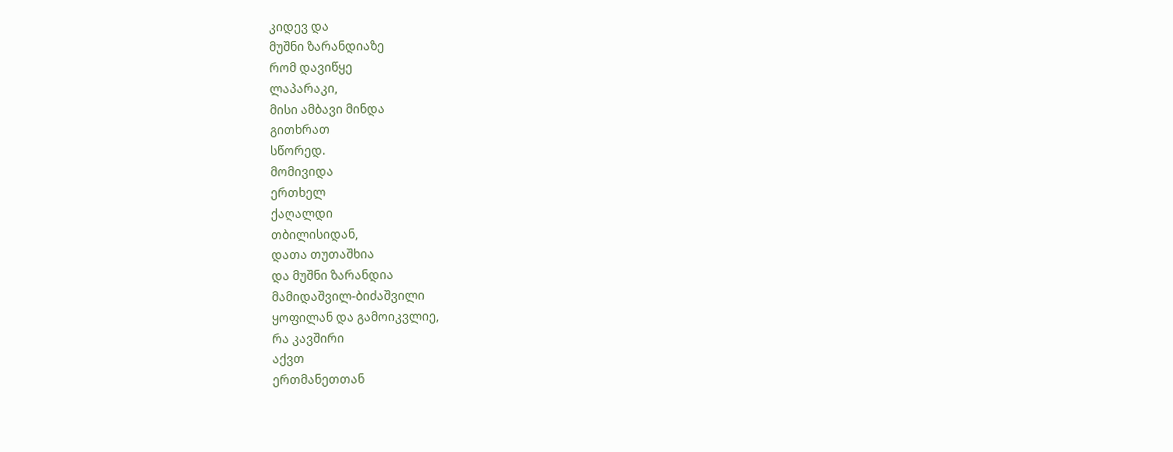კიდევ და
მუშნი ზარანდიაზე
რომ დავიწყე
ლაპარაკი,
მისი ამბავი მინდა
გითხრათ
სწორედ.
მომივიდა
ერთხელ
ქაღალდი
თბილისიდან,
დათა თუთაშხია
და მუშნი ზარანდია
მამიდაშვილ-ბიძაშვილი
ყოფილან და გამოიკვლიე,
რა კავშირი
აქვთ
ერთმანეთთან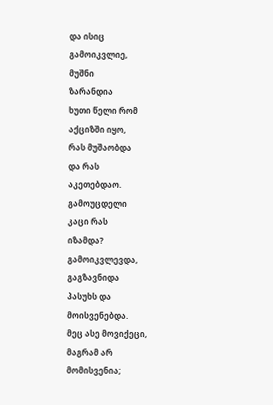და ისიც
გამოიკვლიე,
მუშნი
ზარანდია
ხუთი წელი რომ
აქციზში იყო,
რას მუშაობდა
და რას
აკეთებდაო.
გამოუცდელი
კაცი რას
იზამდა?
გამოიკვლევდა,
გაგზავნიდა
პასუხს და
მოისვენებდა.
მეც ასე მოვიქეცი,
მაგრამ არ
მომისვენია;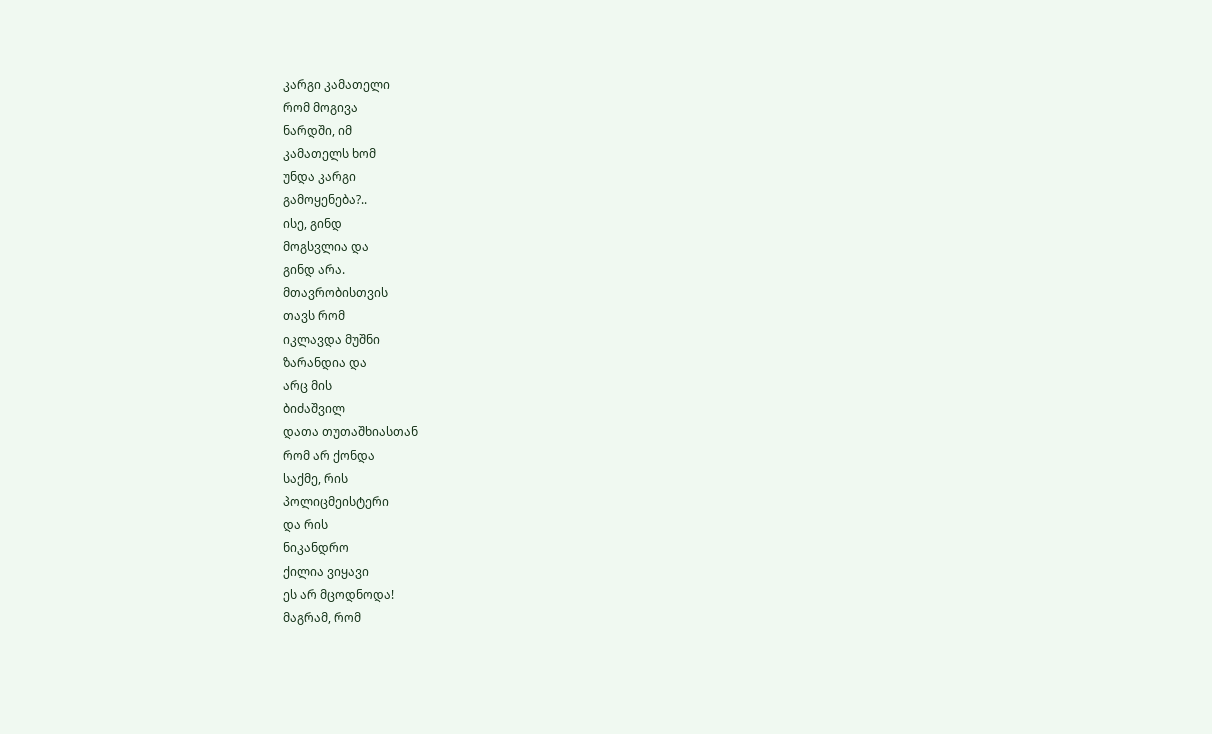კარგი კამათელი
რომ მოგივა
ნარდში, იმ
კამათელს ხომ
უნდა კარგი
გამოყენება?..
ისე, გინდ
მოგსვლია და
გინდ არა.
მთავრობისთვის
თავს რომ
იკლავდა მუშნი
ზარანდია და
არც მის
ბიძაშვილ
დათა თუთაშხიასთან
რომ არ ქონდა
საქმე, რის
პოლიცმეისტერი
და რის
ნიკანდრო
ქილია ვიყავი
ეს არ მცოდნოდა!
მაგრამ, რომ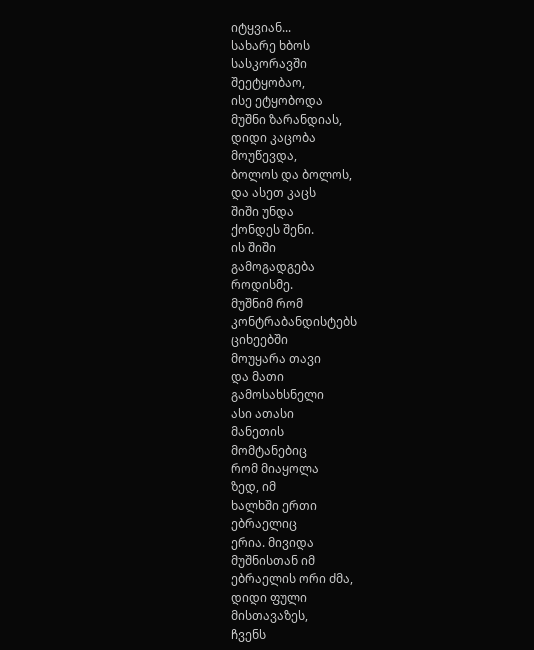იტყვიან...
სახარე ხბოს
სასკორავში
შეეტყობაო,
ისე ეტყობოდა
მუშნი ზარანდიას,
დიდი კაცობა
მოუწევდა,
ბოლოს და ბოლოს,
და ასეთ კაცს
შიში უნდა
ქონდეს შენი.
ის შიში
გამოგადგება
როდისმე.
მუშნიმ რომ
კონტრაბანდისტებს
ციხეებში
მოუყარა თავი
და მათი
გამოსახსნელი
ასი ათასი
მანეთის
მომტანებიც
რომ მიაყოლა
ზედ, იმ
ხალხში ერთი
ებრაელიც
ერია. მივიდა
მუშნისთან იმ
ებრაელის ორი ძმა,
დიდი ფული
მისთავაზეს,
ჩვენს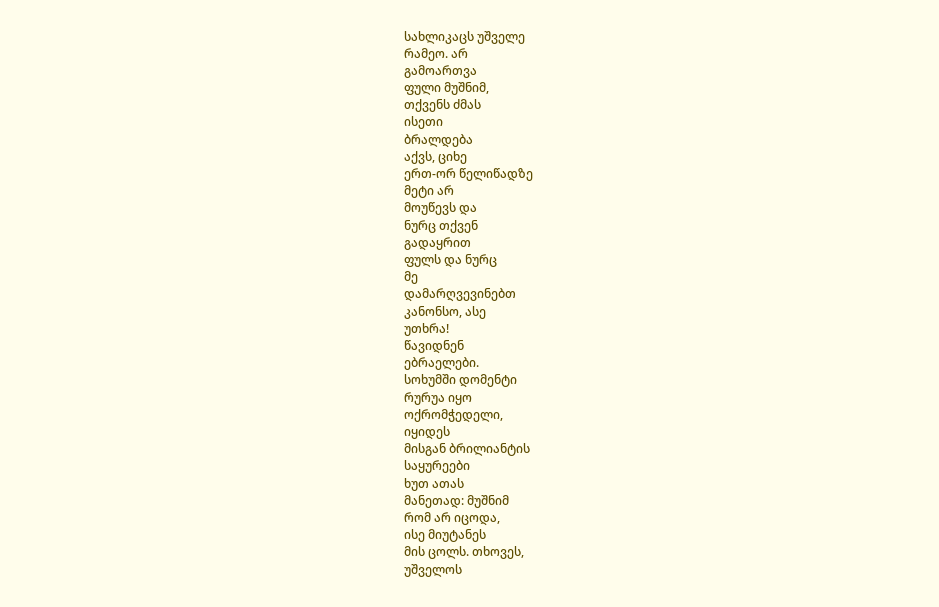სახლიკაცს უშველე
რამეო. არ
გამოართვა
ფული მუშნიმ,
თქვენს ძმას
ისეთი
ბრალდება
აქვს, ციხე
ერთ-ორ წელიწადზე
მეტი არ
მოუწევს და
ნურც თქვენ
გადაყრით
ფულს და ნურც
მე
დამარღვევინებთ
კანონსო, ასე
უთხრა!
წავიდნენ
ებრაელები.
სოხუმში დომენტი
რურუა იყო
ოქრომჭედელი,
იყიდეს
მისგან ბრილიანტის
საყურეები
ხუთ ათას
მანეთად: მუშნიმ
რომ არ იცოდა,
ისე მიუტანეს
მის ცოლს. თხოვეს,
უშველოს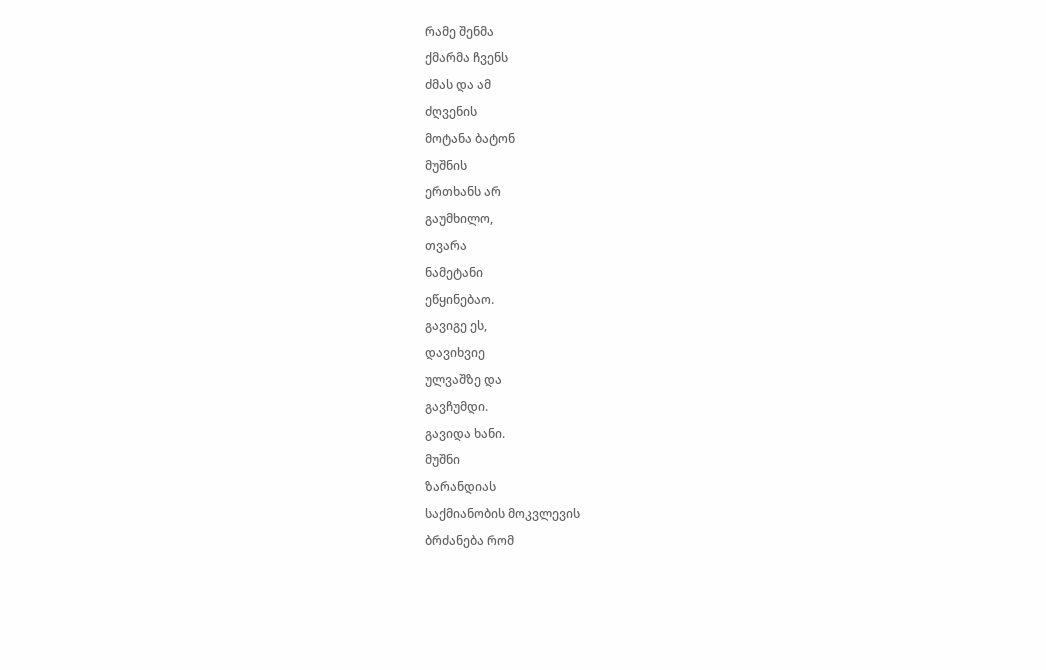რამე შენმა
ქმარმა ჩვენს
ძმას და ამ
ძღვენის
მოტანა ბატონ
მუშნის
ერთხანს არ
გაუმხილო,
თვარა
ნამეტანი
ეწყინებაო.
გავიგე ეს,
დავიხვიე
ულვაშზე და
გავჩუმდი.
გავიდა ხანი.
მუშნი
ზარანდიას
საქმიანობის მოკვლევის
ბრძანება რომ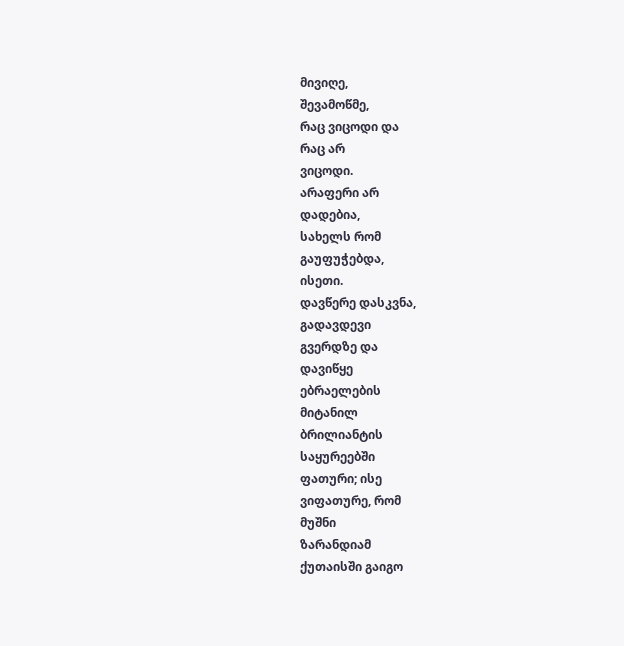მივიღე,
შევამოწმე,
რაც ვიცოდი და
რაც არ
ვიცოდი.
არაფერი არ
დადებია,
სახელს რომ
გაუფუჭებდა,
ისეთი.
დავწერე დასკვნა,
გადავდევი
გვერდზე და
დავიწყე
ებრაელების
მიტანილ
ბრილიანტის
საყურეებში
ფათური; ისე
ვიფათურე, რომ
მუშნი
ზარანდიამ
ქუთაისში გაიგო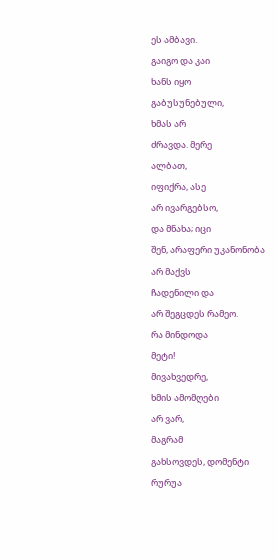ეს ამბავი.
გაიგო და კაი
ხანს იყო
გაბუსუნებული,
ხმას არ
ძრავდა. მერე
ალბათ,
იფიქრა, ასე
არ ივარგებსო,
და მნახა; იცი
შენ, არაფერი უკანონობა
არ მაქვს
ჩადენილი და
არ შეგცდეს რამეო.
რა მინდოდა
მეტი!
მივახვედრე,
ხმის ამომღები
არ ვარ,
მაგრამ
გახსოვდეს, დომენტი
რურუა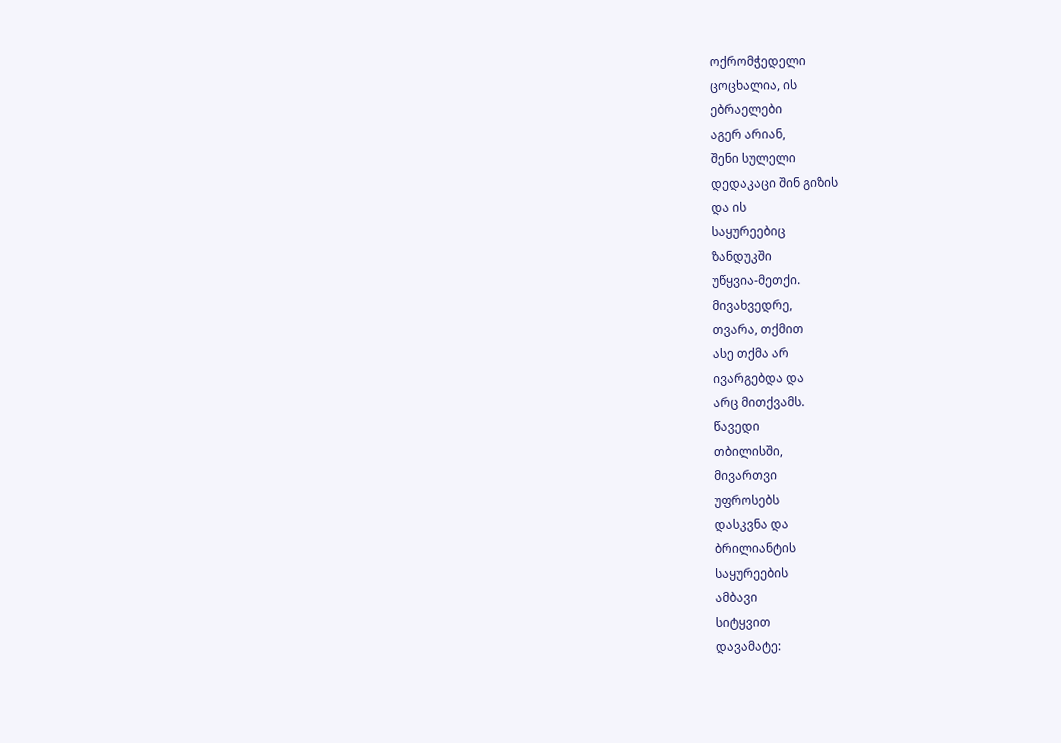ოქრომჭედელი
ცოცხალია, ის
ებრაელები
აგერ არიან,
შენი სულელი
დედაკაცი შინ გიზის
და ის
საყურეებიც
ზანდუკში
უწყვია-მეთქი.
მივახვედრე,
თვარა, თქმით
ასე თქმა არ
ივარგებდა და
არც მითქვამს.
წავედი
თბილისში,
მივართვი
უფროსებს
დასკვნა და
ბრილიანტის
საყურეების
ამბავი
სიტყვით
დავამატე: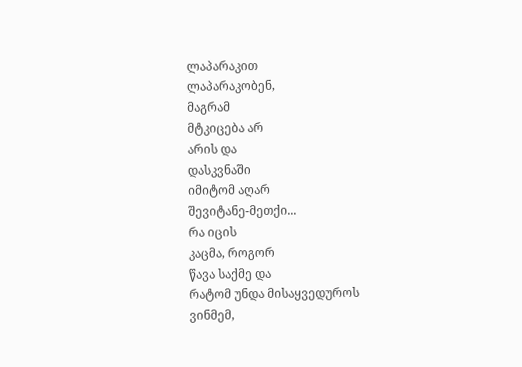ლაპარაკით
ლაპარაკობენ,
მაგრამ
მტკიცება არ
არის და
დასკვნაში
იმიტომ აღარ
შევიტანე-მეთქი...
რა იცის
კაცმა, როგორ
წავა საქმე და
რატომ უნდა მისაყვედუროს
ვინმემ,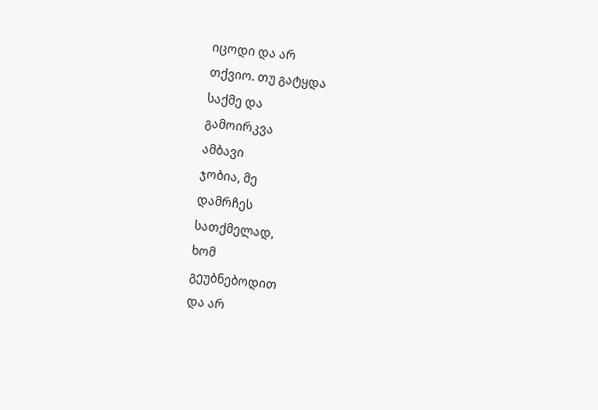იცოდი და არ
თქვიო. თუ გატყდა
საქმე და
გამოირკვა
ამბავი
ჯობია, მე
დამრჩეს
სათქმელად,
ხომ
გეუბნებოდით
და არ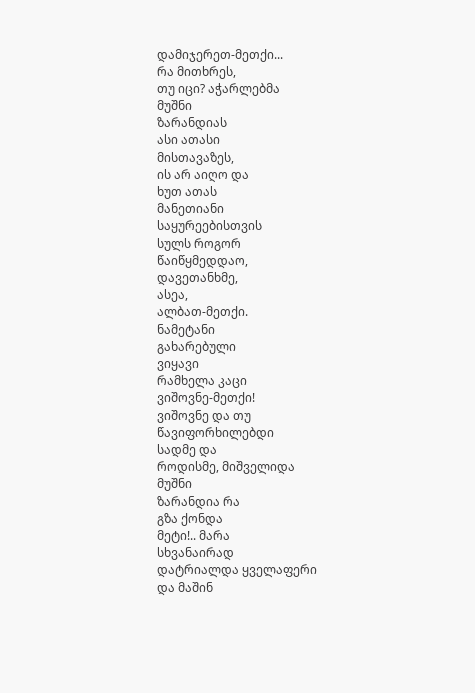დამიჯერეთ-მეთქი...
რა მითხრეს,
თუ იცი? აჭარლებმა
მუშნი
ზარანდიას
ასი ათასი
მისთავაზეს,
ის არ აიღო და
ხუთ ათას
მანეთიანი
საყურეებისთვის
სულს როგორ
წაიწყმედდაო,
დავეთანხმე,
ასეა,
ალბათ-მეთქი.
ნამეტანი
გახარებული
ვიყავი
რამხელა კაცი
ვიშოვნე-მეთქი!
ვიშოვნე და თუ
წავიფორხილებდი
სადმე და
როდისმე, მიშველიდა
მუშნი
ზარანდია რა
გზა ქონდა
მეტი!.. მარა
სხვანაირად
დატრიალდა ყველაფერი
და მაშინ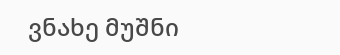ვნახე მუშნი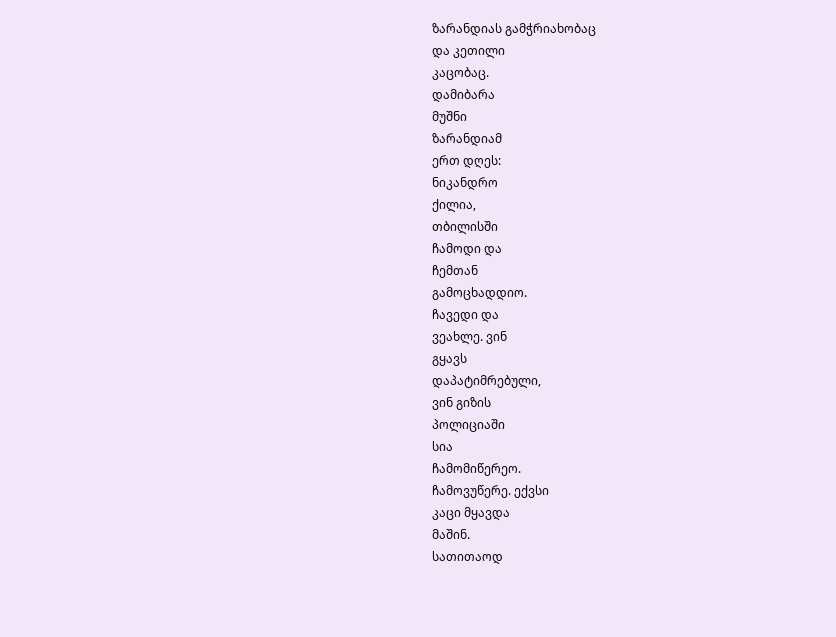ზარანდიას გამჭრიახობაც
და კეთილი
კაცობაც.
დამიბარა
მუშნი
ზარანდიამ
ერთ დღეს:
ნიკანდრო
ქილია,
თბილისში
ჩამოდი და
ჩემთან
გამოცხადდიო.
ჩავედი და
ვეახლე. ვინ
გყავს
დაპატიმრებული,
ვინ გიზის
პოლიციაში
სია
ჩამომიწერეო.
ჩამოვუწერე. ექვსი
კაცი მყავდა
მაშინ.
სათითაოდ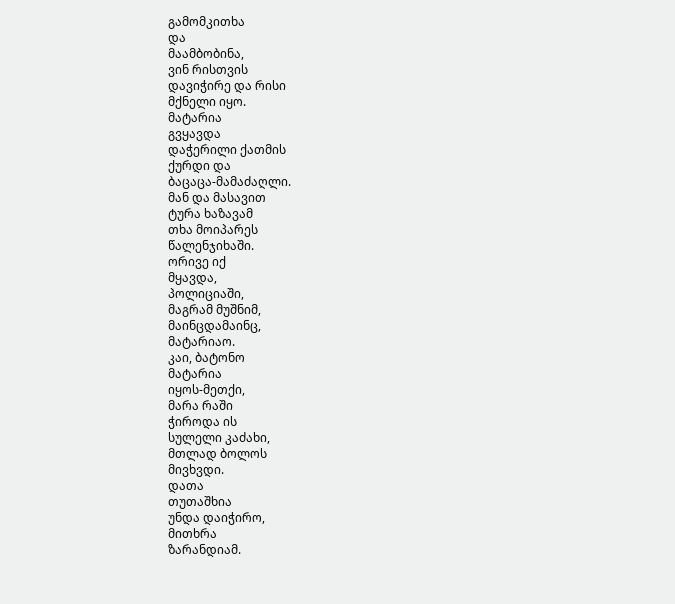გამომკითხა
და
მაამბობინა,
ვინ რისთვის
დავიჭირე და რისი
მქნელი იყო.
მატარია
გვყავდა
დაჭერილი ქათმის
ქურდი და
ბაცაცა-მამაძაღლი.
მან და მასავით
ტურა ხაზავამ
თხა მოიპარეს
წალენჯიხაში.
ორივე იქ
მყავდა,
პოლიციაში,
მაგრამ მუშნიმ,
მაინცდამაინც,
მატარიაო.
კაი, ბატონო
მატარია
იყოს-მეთქი,
მარა რაში
ჭიროდა ის
სულელი კაძახი,
მთლად ბოლოს
მივხვდი.
დათა
თუთაშხია
უნდა დაიჭირო,
მითხრა
ზარანდიამ.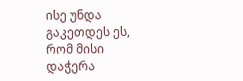ისე უნდა
გაკეთდეს ეს,
რომ მისი
დაჭერა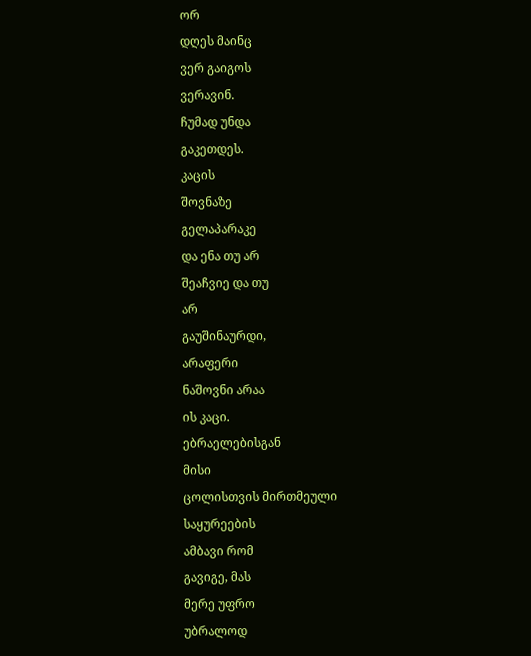ორ
დღეს მაინც
ვერ გაიგოს
ვერავინ.
ჩუმად უნდა
გაკეთდეს.
კაცის
შოვნაზე
გელაპარაკე
და ენა თუ არ
შეაჩვიე და თუ
არ
გაუშინაურდი,
არაფერი
ნაშოვნი არაა
ის კაცი.
ებრაელებისგან
მისი
ცოლისთვის მირთმეული
საყურეების
ამბავი რომ
გავიგე, მას
მერე უფრო
უბრალოდ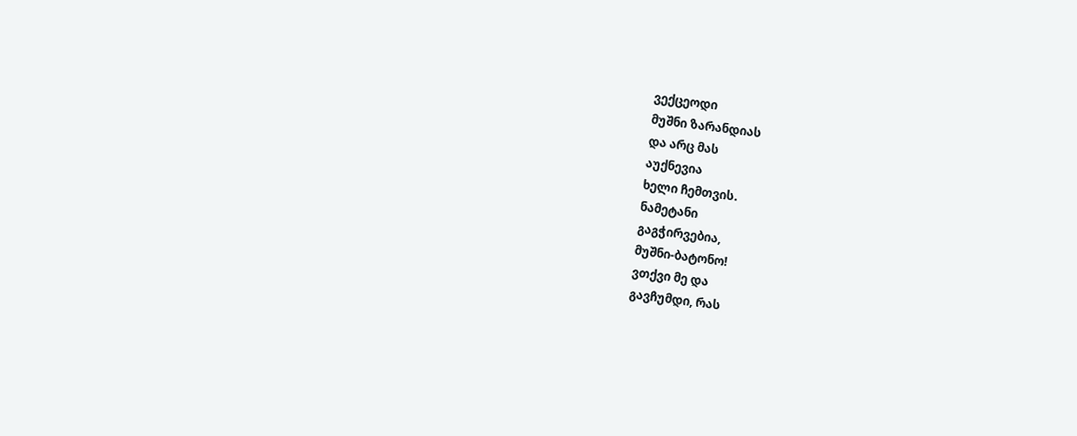ვექცეოდი
მუშნი ზარანდიას
და არც მას
აუქნევია
ხელი ჩემთვის.
ნამეტანი
გაგჭირვებია,
მუშნი-ბატონო!
ვთქვი მე და
გავჩუმდი, რას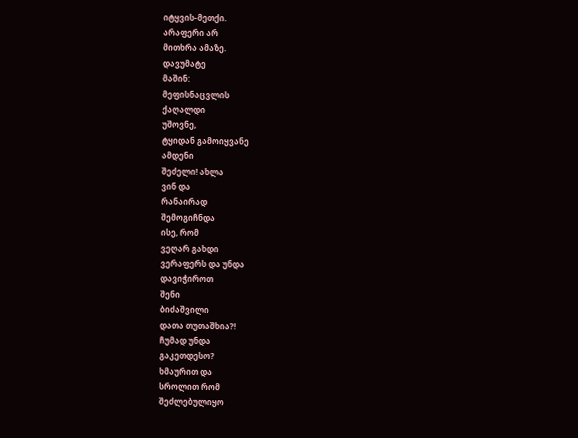იტყვის-მეთქი.
არაფერი არ
მითხრა ამაზე.
დავუმატე
მაშინ:
მეფისნაცვლის
ქაღალდი
უშოვნე,
ტყიდან გამოიყვანე
ამდენი
შეძელი! ახლა
ვინ და
რანაირად
შემოგიჩნდა
ისე, რომ
ვეღარ გახდი
ვერაფერს და უნდა
დავიჭიროთ
შენი
ბიძაშვილი
დათა თუთაშხია?!
ჩუმად უნდა
გაკეთდესო?
ხმაურით და
სროლით რომ
შეძლებულიყო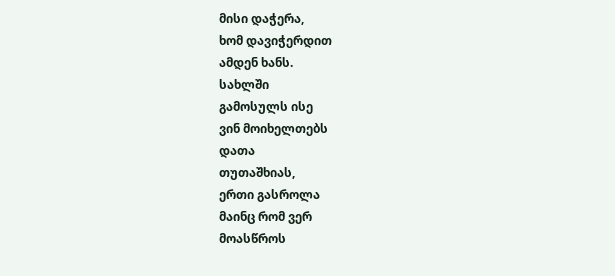მისი დაჭერა,
ხომ დავიჭერდით
ამდენ ხანს.
სახლში
გამოსულს ისე
ვინ მოიხელთებს
დათა
თუთაშხიას,
ერთი გასროლა
მაინც რომ ვერ
მოასწროს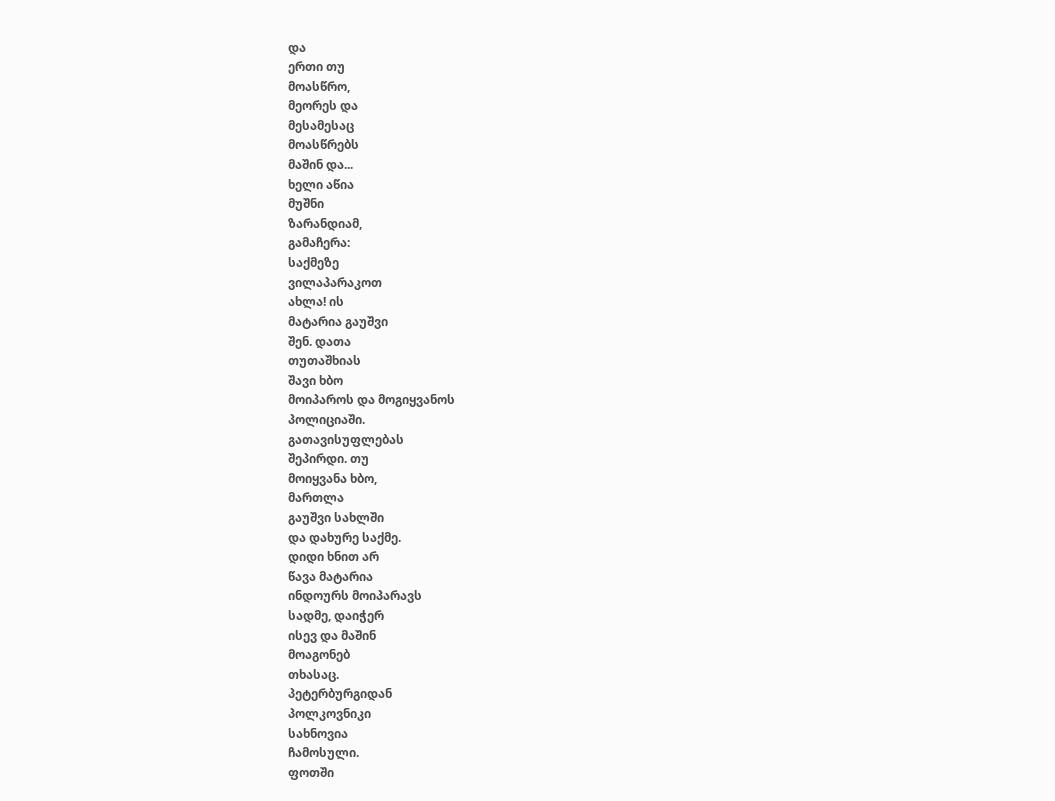და
ერთი თუ
მოასწრო,
მეორეს და
მესამესაც
მოასწრებს
მაშინ და...
ხელი აწია
მუშნი
ზარანდიამ,
გამაჩერა:
საქმეზე
ვილაპარაკოთ
ახლა! ის
მატარია გაუშვი
შენ. დათა
თუთაშხიას
შავი ხბო
მოიპაროს და მოგიყვანოს
პოლიციაში.
გათავისუფლებას
შეპირდი. თუ
მოიყვანა ხბო,
მართლა
გაუშვი სახლში
და დახურე საქმე.
დიდი ხნით არ
წავა მატარია
ინდოურს მოიპარავს
სადმე, დაიჭერ
ისევ და მაშინ
მოაგონებ
თხასაც.
პეტერბურგიდან
პოლკოვნიკი
სახნოვია
ჩამოსული.
ფოთში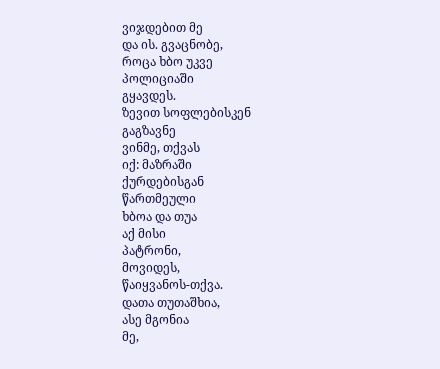ვიჯდებით მე
და ის. გვაცნობე,
როცა ხბო უკვე
პოლიციაში
გყავდეს.
ზევით სოფლებისკენ
გაგზავნე
ვინმე, თქვას
იქ: მაზრაში
ქურდებისგან
წართმეული
ხბოა და თუა
აქ მისი
პატრონი,
მოვიდეს,
წაიყვანოს-თქვა.
დათა თუთაშხია,
ასე მგონია
მე,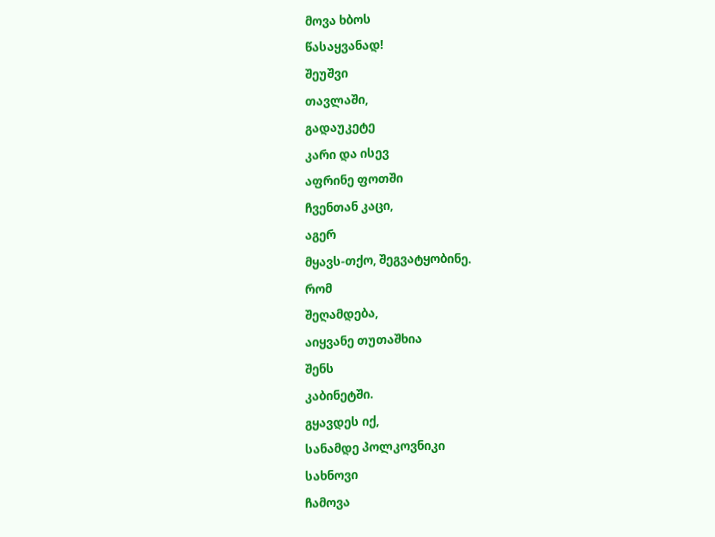მოვა ხბოს
წასაყვანად!
შეუშვი
თავლაში,
გადაუკეტე
კარი და ისევ
აფრინე ფოთში
ჩვენთან კაცი,
აგერ
მყავს-თქო, შეგვატყობინე.
რომ
შეღამდება,
აიყვანე თუთაშხია
შენს
კაბინეტში.
გყავდეს იქ,
სანამდე პოლკოვნიკი
სახნოვი
ჩამოვა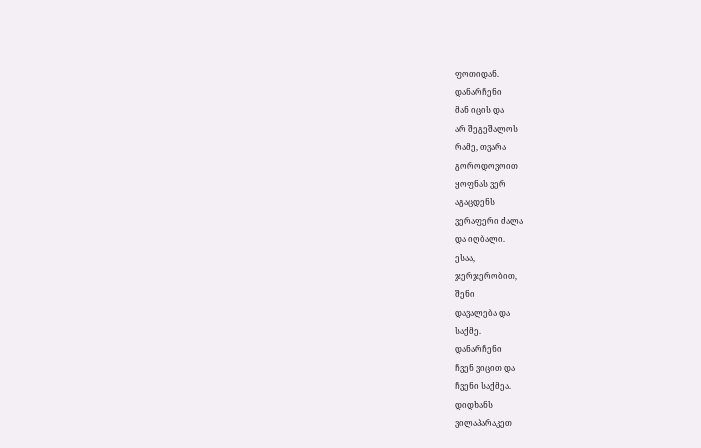ფოთიდან.
დანარჩენი
მან იცის და
არ შეგეშალოს
რამე, თვარა
გოროდოვოით
ყოფნას ვერ
აგაცდენს
ვერაფერი ძალა
და იღბალი.
ესაა,
ჯერჯერობით,
შენი
დავალება და
საქმე.
დანარჩენი
ჩვენ ვიცით და
ჩვენი საქმეა.
დიდხანს
ვილაპარაკეთ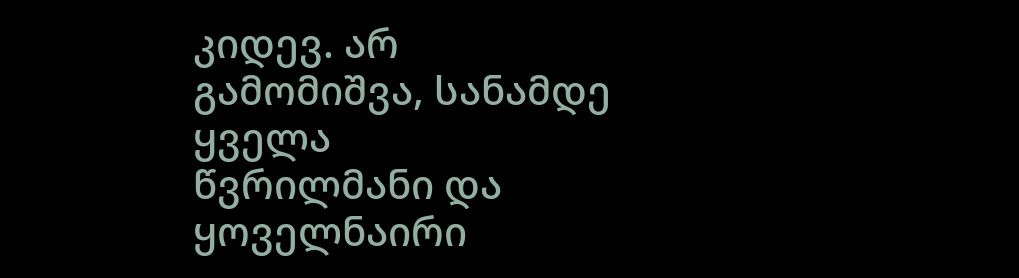კიდევ. არ
გამომიშვა, სანამდე
ყველა
წვრილმანი და
ყოველნაირი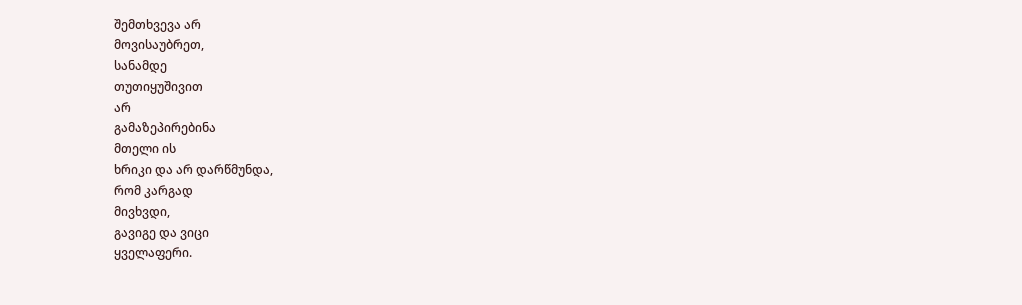შემთხვევა არ
მოვისაუბრეთ,
სანამდე
თუთიყუშივით
არ
გამაზეპირებინა
მთელი ის
ხრიკი და არ დარწმუნდა,
რომ კარგად
მივხვდი,
გავიგე და ვიცი
ყველაფერი.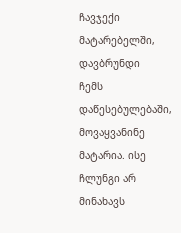ჩავჯექი
მატარებელში,
დავბრუნდი
ჩემს
დაწესებულებაში,
მოვაყვანინე
მატარია. ისე
ჩლუნგი არ
მინახავს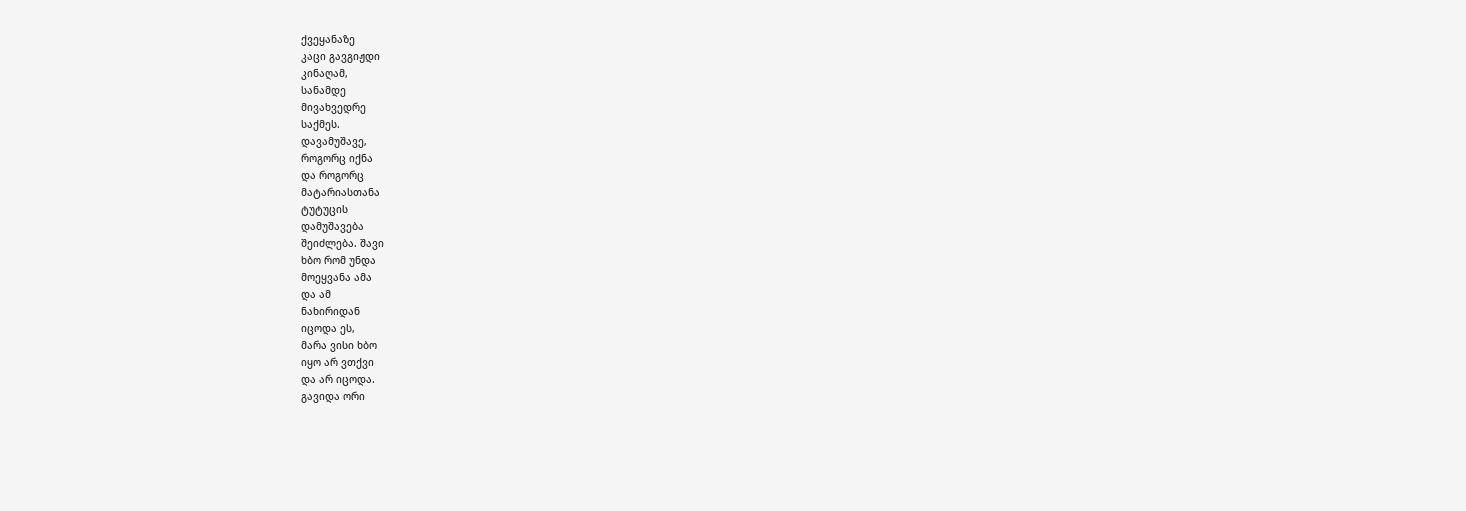ქვეყანაზე
კაცი გავგიჟდი
კინაღამ,
სანამდე
მივახვედრე
საქმეს.
დავამუშავე,
როგორც იქნა
და როგორც
მატარიასთანა
ტუტუცის
დამუშავება
შეიძლება. შავი
ხბო რომ უნდა
მოეყვანა ამა
და ამ
ნახირიდან
იცოდა ეს,
მარა ვისი ხბო
იყო არ ვთქვი
და არ იცოდა.
გავიდა ორი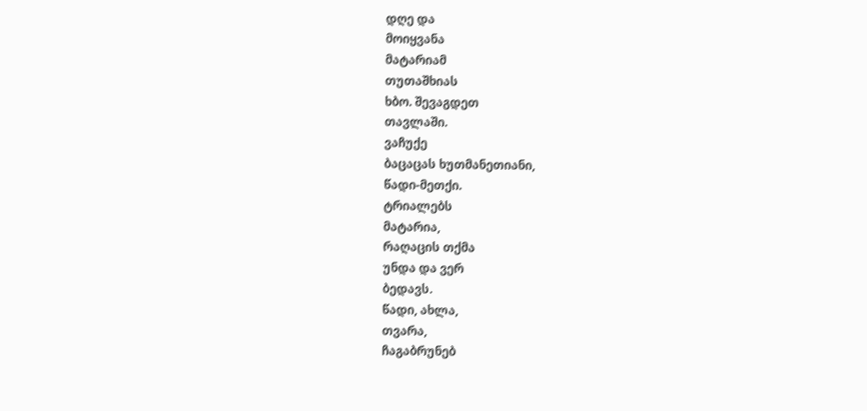დღე და
მოიყვანა
მატარიამ
თუთაშხიას
ხბო. შევაგდეთ
თავლაში.
ვაჩუქე
ბაცაცას ხუთმანეთიანი,
წადი-მეთქი.
ტრიალებს
მატარია,
რაღაცის თქმა
უნდა და ვერ
ბედავს.
წადი, ახლა,
თვარა,
ჩაგაბრუნებ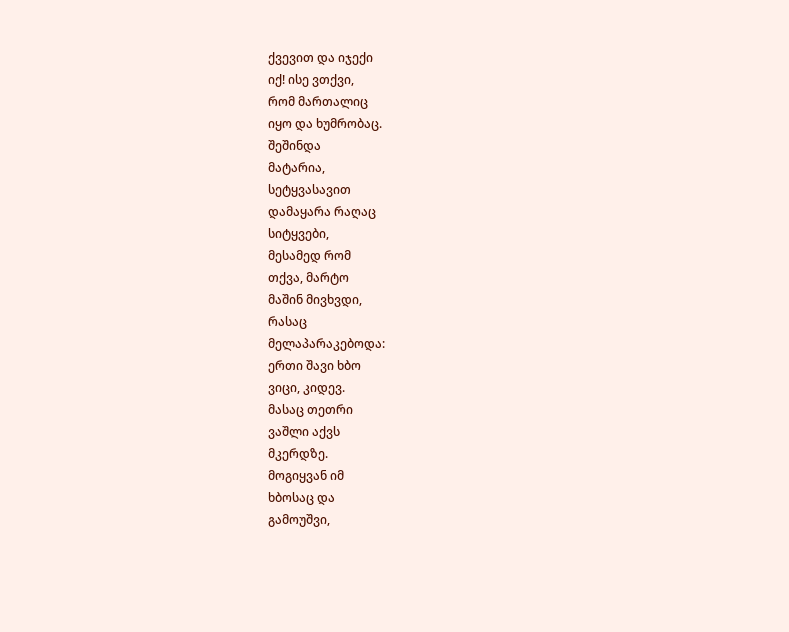ქვევით და იჯექი
იქ! ისე ვთქვი,
რომ მართალიც
იყო და ხუმრობაც.
შეშინდა
მატარია,
სეტყვასავით
დამაყარა რაღაც
სიტყვები,
მესამედ რომ
თქვა, მარტო
მაშინ მივხვდი,
რასაც
მელაპარაკებოდა:
ერთი შავი ხბო
ვიცი, კიდევ.
მასაც თეთრი
ვაშლი აქვს
მკერდზე.
მოგიყვან იმ
ხბოსაც და
გამოუშვი,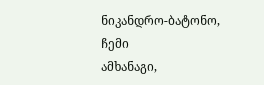ნიკანდრო-ბატონო,
ჩემი
ამხანაგი,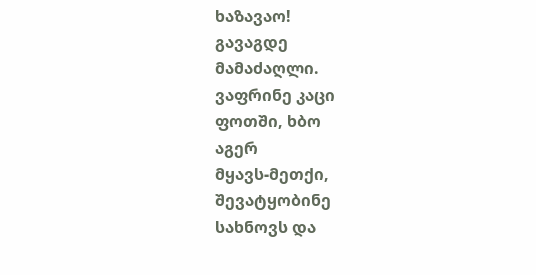ხაზავაო!
გავაგდე
მამაძაღლი.
ვაფრინე კაცი
ფოთში, ხბო
აგერ
მყავს-მეთქი,
შევატყობინე
სახნოვს და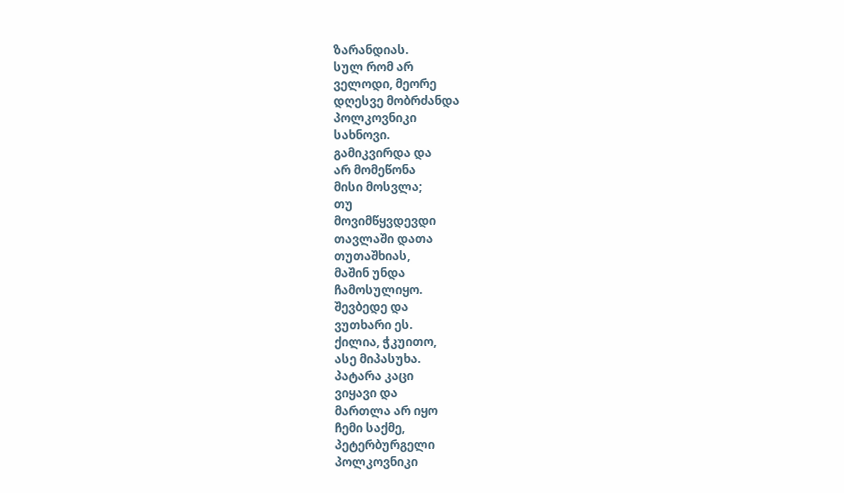ზარანდიას.
სულ რომ არ
ველოდი, მეორე
დღესვე მობრძანდა
პოლკოვნიკი
სახნოვი.
გამიკვირდა და
არ მომეწონა
მისი მოსვლა;
თუ
მოვიმწყვდევდი
თავლაში დათა
თუთაშხიას,
მაშინ უნდა
ჩამოსულიყო.
შევბედე და
ვუთხარი ეს.
ქილია, ჭკუითო,
ასე მიპასუხა.
პატარა კაცი
ვიყავი და
მართლა არ იყო
ჩემი საქმე,
პეტერბურგელი
პოლკოვნიკი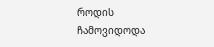როდის
ჩამოვიდოდა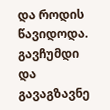და როდის
წავიდოდა. გავჩუმდი
და
გავაგზავნე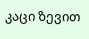კაცი ზევით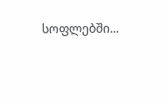სოფლებში...